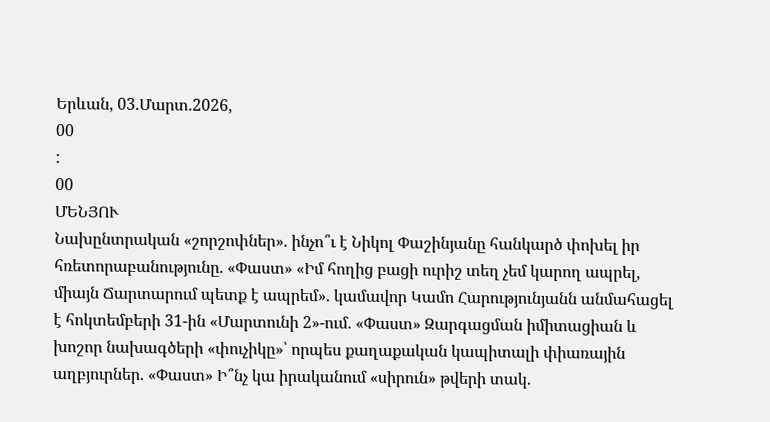Երևան, 03.Մարտ.2026,
00
:
00
ՄԵՆՅՈՒ
Նախընտրական «շորշոփներ». ինչո՞ւ է Նիկոլ Փաշինյանը հանկարծ փոխել իր հռետորաբանությունը. «Փաստ» «Իմ հողից բացի ուրիշ տեղ չեմ կարող ապրել, միայն Ճարտարում պետք է ապրեմ». կամավոր Կամո Հարությունյանն անմահացել է հոկտեմբերի 31-ին «Մարտունի 2»-ում. «Փաստ» Զարգացման իմիտացիան և խոշոր նախագծերի «փուչիկը»՝ որպես քաղաքական կապիտալի փիառային աղբյուրներ. «Փաստ» Ի՞նչ կա իրականում «սիրուն» թվերի տակ.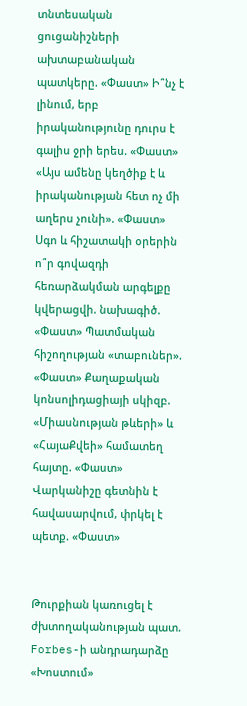տնտեսական ցուցանիշների ախտաբանական պատկերը. «Փաստ» Ի՞նչ է լինում, երբ իրականությունը դուրս է գալիս ջրի երես. «Փաստ» «Այս ամենը կեղծիք է և իրականության հետ ոչ մի աղերս չունի». «Փաստ» Սգո և հիշատակի օրերին ո՞ր գովազդի հեռարձակման արգելքը կվերացվի. նախագիծ. «Փաստ» Պատմական հիշողության «տաբուներ». «Փաստ» Քաղաքական կոնսոլիդացիայի սկիզբ. «Միասնության թևերի» և «ՀայաՔվեի» համատեղ հայտը. «Փաստ» Վարկանիշը գետնին է հավասարվում, փրկել է պետք. «Փաստ»


Թուրքիան կառուցել է ժխտողականության պատ. Forbes-ի անդրադարձը «Խոստում»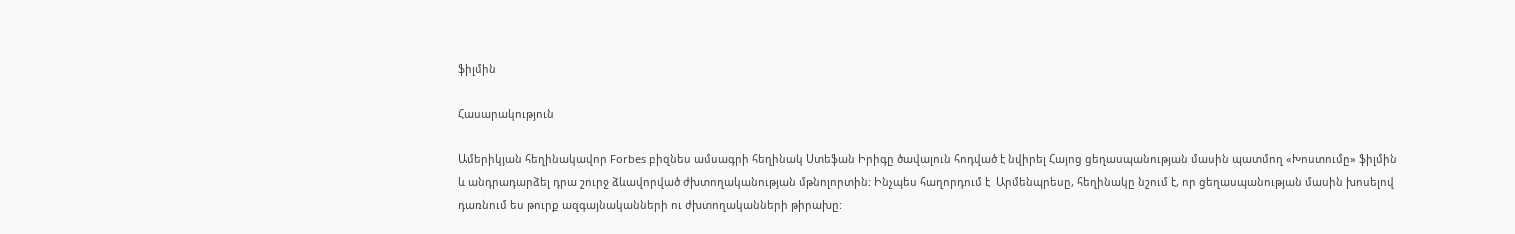ֆիլմին

Հասարակություն

Ամերիկյան հեղինակավոր Forbes բիզնես ամսագրի հեղինակ Ստեֆան Իրիգը ծավալուն հոդված է նվիրել Հայոց ցեղասպանության մասին պատմող «Խոստումը» ֆիլմին և անդրադարձել դրա շուրջ ձևավորված ժխտողականության մթնոլորտին: Ինչպես հաղորդում է  Արմենպրեսը, հեղինակը նշում է, որ ցեղասպանության մասին խոսելով դառնում ես թուրք ազգայնականների ու ժխտողականների թիրախը: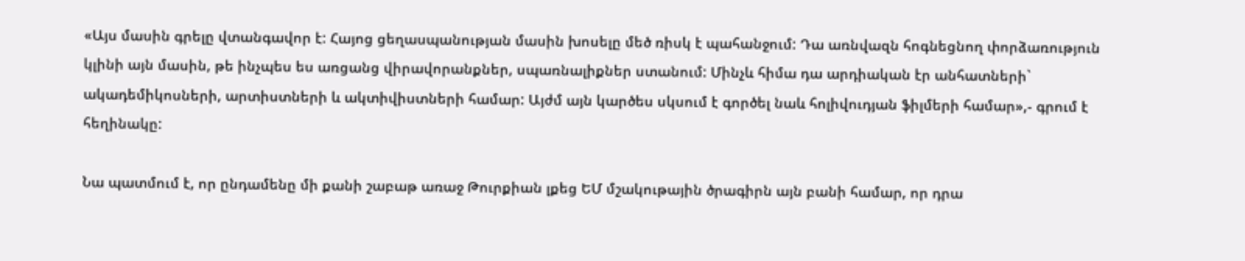«Այս մասին գրելը վտանգավոր է: Հայոց ցեղասպանության մասին խոսելը մեծ ռիսկ է պահանջում: Դա առնվազն հոգնեցնող փորձառություն կլինի այն մասին, թե ինչպես ես առցանց վիրավորանքներ, սպառնալիքներ ստանում: Մինչև հիմա դա արդիական էր անհատների` ակադեմիկոսների, արտիստների և ակտիվիստների համար: Այժմ այն կարծես սկսում է գործել նաև հոլիվուդյան ֆիլմերի համար»,- գրում է հեղինակը:

Նա պատմում է, որ ընդամենը մի քանի շաբաթ առաջ Թուրքիան լքեց ԵՄ մշակութային ծրագիրն այն բանի համար, որ դրա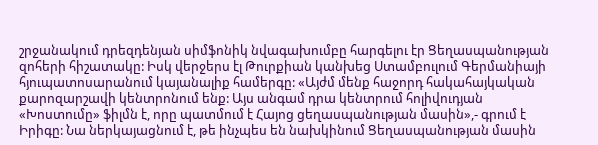շրջանակում դրեզդենյան սիմֆոնիկ նվագախումբը հարգելու էր Ցեղասպանության զոհերի հիշատակը: Իսկ վերջերս էլ Թուրքիան կանխեց Ստամբուլում Գերմանիայի հյուպատոսարանում կայանալիք համերգը: «Այժմ մենք հաջորդ հակահայկական քարոզարշավի կենտրոնում ենք: Այս անգամ դրա կենտրում հոլիվուդյան «Խոստումը» ֆիլմն է, որը պատմում է Հայոց ցեղասպանության մասին»,- գրում է Իրիգը: Նա ներկայացնում է, թե ինչպես են նախկինում Ցեղասպանության մասին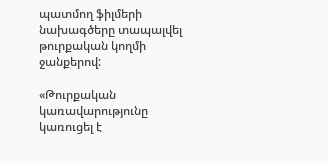պատմող ֆիլմերի նախագծերը տապալվել թուրքական կողմի ջանքերով:

«Թուրքական կառավարությունը կառուցել է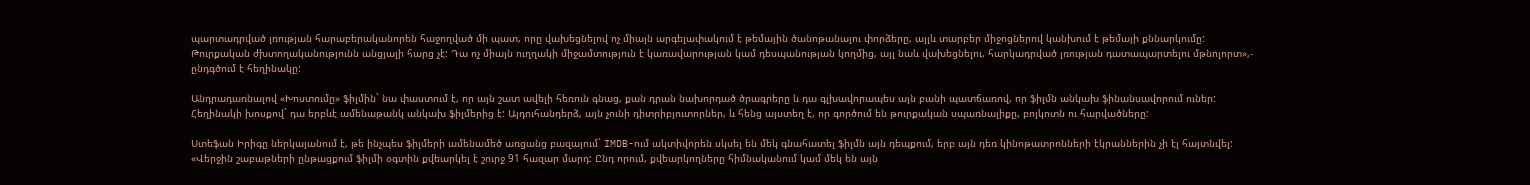պարտադրված լռության հարաբերականորեն հաջողված մի պատ, որը վախեցնելով ոչ միայն արգելափակում է թեմային ծանոթանալու փորձերը, այլև տարբեր միջոցներով կանխում է թեմայի քննարկումը: Թուրքական ժխտողականությունն անցյալի հարց չէ: Դա ոչ միայն ուղղակի միջամտություն է կառավարության կամ դեսպանության կողմից, այլ նաև վախեցնելու, հարկադրված լռության դատապարտելու մթնոլորտ»,- ընդգծում է հեղինակը:

Անդրադառնալով «Խոստումը» ֆիլմին` նա փաստում է, որ այն շատ ավելի հեռուն գնաց, քան դրան նախորդած ծրագրերը և դա գլխավորապես այն բանի պատճառով, որ ֆիլմն անկախ ֆինանսավորում ուներ: Հեղինակի խոսքով` դա երբևէ ամենաթանկ անկախ ֆիլմերից է: Այդուհանդերձ, այն չունի դիտրիբյուտորներ, և հենց այստեղ է, որ գործում են թուրքական սպառնալիքը, բոյկոտն ու հարվածները:

Ստեֆան Իրիգը ներկայանում է, թե ինչպես ֆիլմերի ամենամեծ առցանց բազայում` IMDB-ում ակտիվորեն սկսել են մեկ գնահատել ֆիլմն այն դեպքում, երբ այն դեռ կինոթատրոնների էկրաններին չի էլ հայտնվել: «Վերջին շաբաթների ընթացքում ֆիլմի օգտին քվեարկել է շուրջ 91 հազար մարդ: Ընդ որում, քվեարկողները հիմնականում կամ մեկ են այն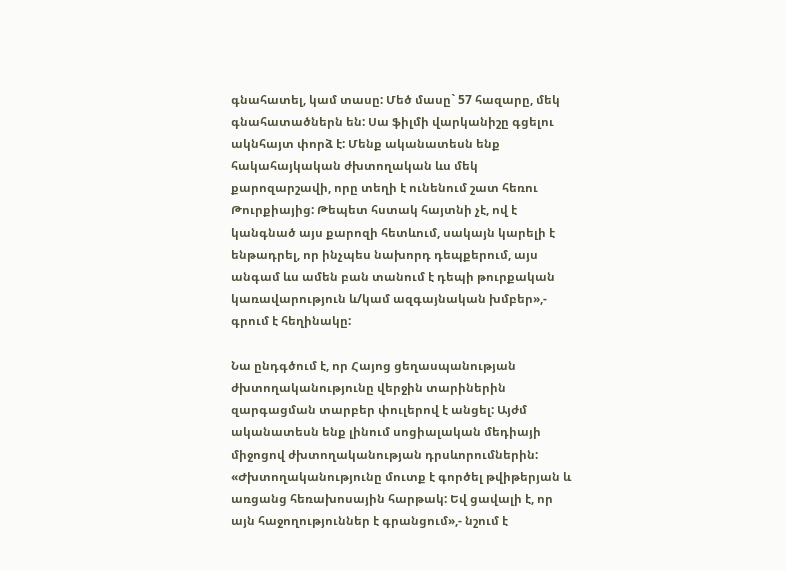գնահատել, կամ տասը: Մեծ մասը` 57 հազարը, մեկ գնահատածներն են: Սա ֆիլմի վարկանիշը գցելու ակնհայտ փորձ է: Մենք ականատեսն ենք հակահայկական ժխտողական ևս մեկ քարոզարշավի, որը տեղի է ունենում շատ հեռու Թուրքիայից: Թեպետ հստակ հայտնի չէ, ով է կանգնած այս քարոզի հետևում, սակայն կարելի է ենթադրել, որ ինչպես նախորդ դեպքերում, այս անգամ ևս ամեն բան տանում է դեպի թուրքական կառավարություն և/կամ ազգայնական խմբեր»,- գրում է հեղինակը:

Նա ընդգծում է, որ Հայոց ցեղասպանության ժխտողականությունը վերջին տարիներին զարգացման տարբեր փուլերով է անցել: Այժմ ականատեսն ենք լինում սոցիալական մեդիայի միջոցով ժխտողականության դրսևորումներին: «Ժխտողականությունը մուտք է գործել թվիթերյան և առցանց հեռախոսային հարթակ: Եվ ցավալի է, որ այն հաջողություններ է գրանցում»,- նշում է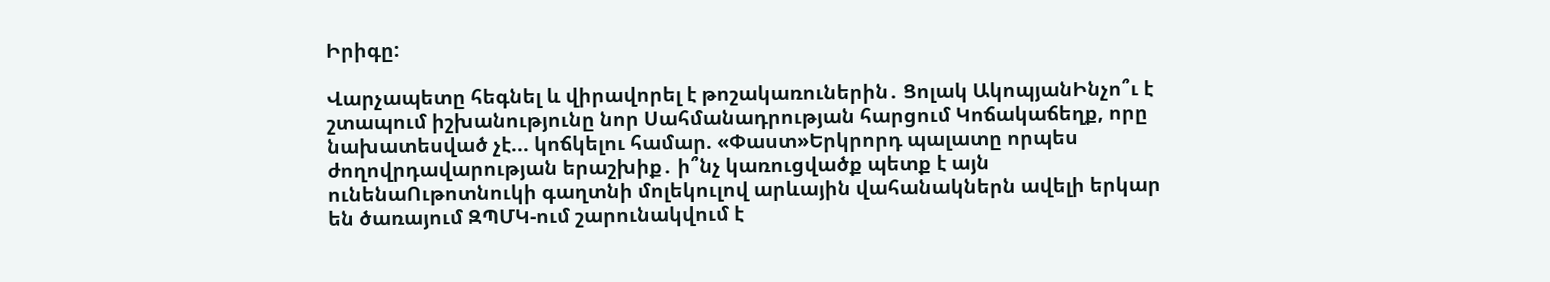Իրիգը:

Վարչապետը հեգնել և վիրավորել է թոշակառուներին․ Ցոլակ ԱկոպյանԻնչո՞ւ է շտապում իշխանությունը նոր Սահմանադրության հարցում Կոճակաճեղք, որը նախատեսված չէ... կոճկելու համար. «Փաստ»Երկրորդ պալատը որպես ժողովրդավարության երաշխիք․ ի՞նչ կառուցվածք պետք է այն ունենաՈւթոտնուկի գաղտնի մոլեկուլով արևային վահանակներն ավելի երկար են ծառայում ԶՊՄԿ-ում շարունակվում է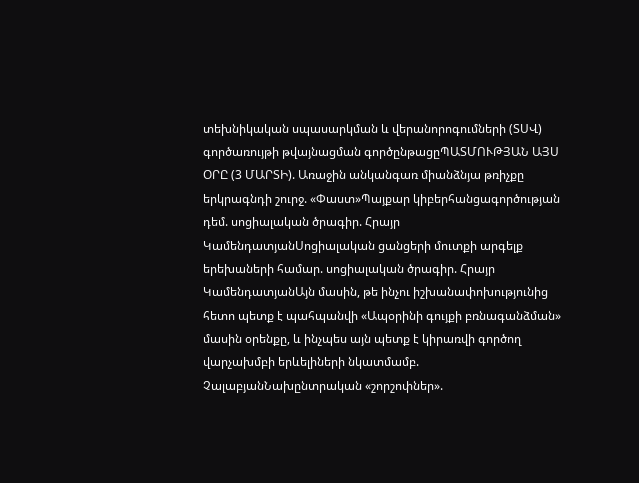տեխնիկական սպասարկման և վերանորոգումների (ՏՍՎ) գործառույթի թվայնացման գործընթացըՊԱՏՄՈՒԹՅԱՆ ԱՅՍ ՕՐԸ (3 ՄԱՐՏԻ). Առաջին անկանգառ միանձնյա թռիչքը երկրագնդի շուրջ. «Փաստ»Պայքար կիբերհանցագործության դեմ. սոցիալական ծրագիր. Հրայր ԿամենդատյանՍոցիալական ցանցերի մուտքի արգելք երեխաների համար. սոցիալական ծրագիր. Հրայր ԿամենդատյանԱյն մասին, թե ինչու իշխանափոխությունից հետո պետք է պահպանվի «Ապօրինի գույքի բռնագանձման» մասին օրենքը, և ինչպես այն պետք է կիրառվի գործող վարչախմբի երևելիների նկատմամբ. ՉալաբյանՆախընտրական «շորշոփներ».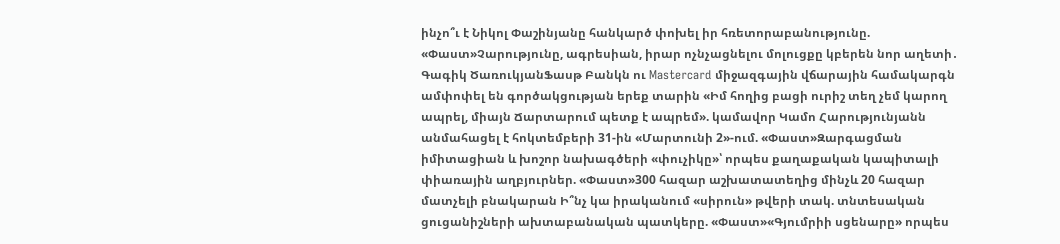ինչո՞ւ է Նիկոլ Փաշինյանը հանկարծ փոխել իր հռետորաբանությունը. «Փաստ»Չարությունը, ագրեսիան, իրար ոչնչացնելու մոլուցքը կբերեն նոր աղետի․ Գագիկ ԾառուկյանՖասթ Բանկն ու Mastercard միջազգային վճարային համակարգն ամփոփել են գործակցության երեք տարին «Իմ հողից բացի ուրիշ տեղ չեմ կարող ապրել, միայն Ճարտարում պետք է ապրեմ». կամավոր Կամո Հարությունյանն անմահացել է հոկտեմբերի 31-ին «Մարտունի 2»-ում. «Փաստ»Զարգացման իմիտացիան և խոշոր նախագծերի «փուչիկը»՝ որպես քաղաքական կապիտալի փիառային աղբյուրներ. «Փաստ»300 հազար աշխատատեղից մինչև 20 հազար մատչելի բնակարան Ի՞նչ կա իրականում «սիրուն» թվերի տակ. տնտեսական ցուցանիշների ախտաբանական պատկերը. «Փաստ»«Գյումրիի սցենարը» որպես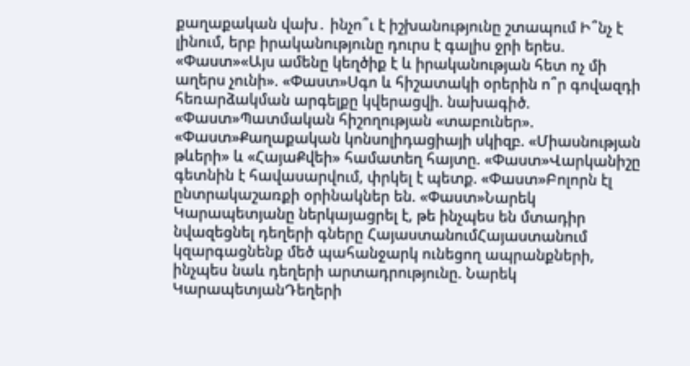քաղաքական վախ․ ինչո՞ւ է իշխանությունը շտապում Ի՞նչ է լինում, երբ իրականությունը դուրս է գալիս ջրի երես. «Փաստ»«Այս ամենը կեղծիք է և իրականության հետ ոչ մի աղերս չունի». «Փաստ»Սգո և հիշատակի օրերին ո՞ր գովազդի հեռարձակման արգելքը կվերացվի. նախագիծ. «Փաստ»Պատմական հիշողության «տաբուներ». «Փաստ»Քաղաքական կոնսոլիդացիայի սկիզբ. «Միասնության թևերի» և «ՀայաՔվեի» համատեղ հայտը. «Փաստ»Վարկանիշը գետնին է հավասարվում, փրկել է պետք. «Փաստ»Բոլորն էլ ընտրակաշառքի օրինակներ են. «Փաստ»Նարեկ Կարապետյանը ներկայացրել է, թե ինչպես են մտադիր նվազեցնել դեղերի գները ՀայաստանումՀայաստանում կզարգացնենք մեծ պահանջարկ ունեցող ապրանքների, ինչպես նաև դեղերի արտադրությունը. Նարեկ ԿարապետյանԴեղերի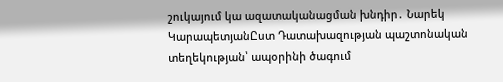շուկայում կա ազատականացման խնդիր․ Նարեկ ԿարապետյանԸստ Դատախազության պաշտոնական տեղեկության՝ ապօրինի ծագում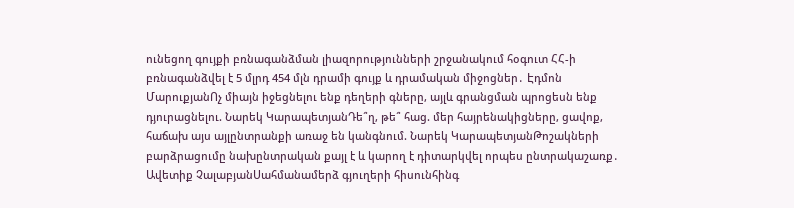ունեցող գույքի բռնագանձման լիազորությունների շրջանակում հօգուտ ՀՀ-ի բռնագանձվել է 5 մլրդ 454 մլն դրամի գույք և դրամական միջոցներ․ Էդմոն ՄարուքյանՈչ միայն իջեցնելու ենք դեղերի գները, այլև գրանցման պրոցեսն ենք դյուրացնելու. Նարեկ ԿարապետյանԴե՞ղ, թե՞ հաց. մեր հայրենակիցները, ցավոք, հաճախ այս այլընտրանքի առաջ են կանգնում. Նարեկ ԿարապետյանԹոշակների բարձրացումը նախընտրական քայլ է և կարող է դիտարկվել որպես ընտրակաշառք․ Ավետիք ՉալաբյանՍահմանամերձ գյուղերի հիսունհինգ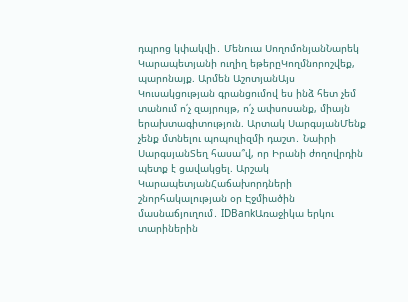դպրոց կփակվի․ Մենուա ՍողոմոնյանՆարեկ Կարապետյանի ուղիղ եթերըԿողմնորոշվեք, պարոնայք. Արմեն ԱշոտյանԱյս Կուսակցության գրանցումով ես ինձ հետ չեմ տանում ո՛չ զայրույթ, ո՛չ ափսոսանք, միայն երախտագիտություն. Արտակ ՍարգսյանՄենք չենք մտնելու պոպուլիզմի դաշտ․ Նաիրի ՍարգսյանՏեղ հասա՞վ, որ Իրանի ժողովրդին պետք է ցավակցել. Արշակ ԿարապետյանՀաճախորդների շնորհակալության օր Էջմիածին մասնաճյուղում․ IDBankԱռաջիկա երկու տարիներին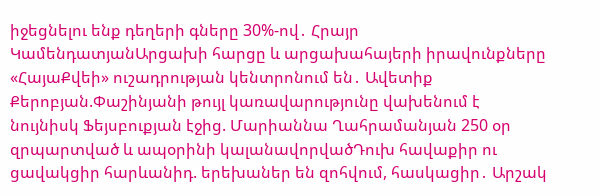իջեցնելու ենք դեղերի գները 30%-ով․ Հրայր ԿամենդատյանԱրցախի հարցը և արցախահայերի իրավունքները «ՀայաՔվեի» ուշադրության կենտրոնում են․ Ավետիք Քերոբյան.Փաշինյանի թույլ կառավարությունը վախենում է նույնիսկ Ֆեյսբուքյան էջից. Մարիաննա Ղահրամանյան 250 օր զրպարտված և ապօրինի կալանավորվածԴուխ հավաքիր ու ցավակցիր հարևանիդ. երեխաներ են զոհվում, հասկացիր․ Արշակ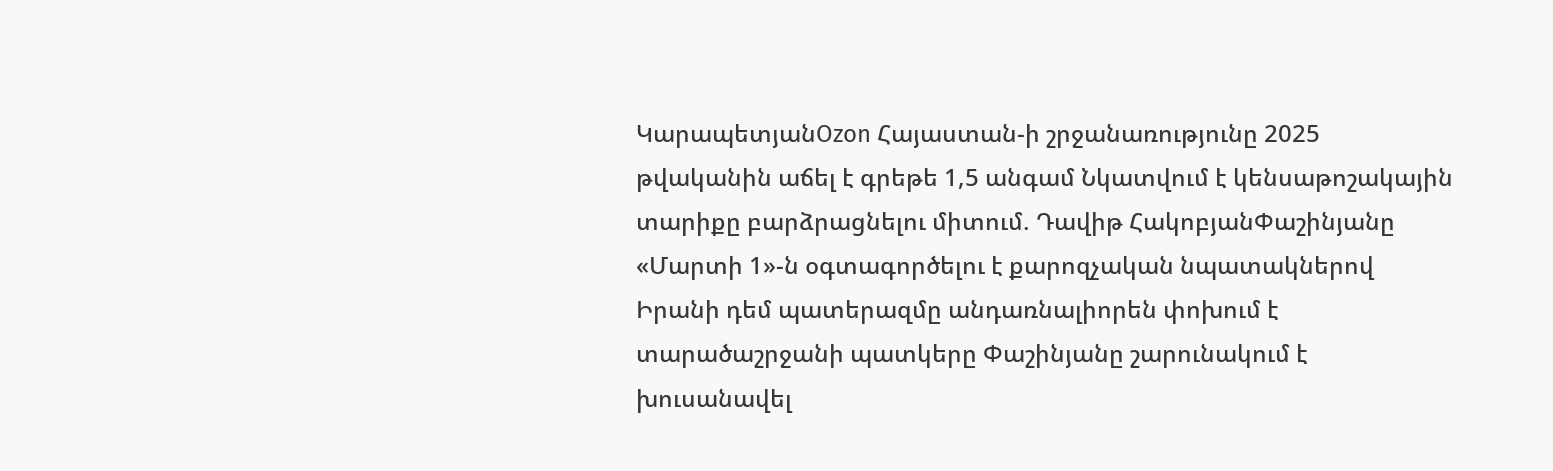ԿարապետյանOzon Հայաստան-ի շրջանառությունը 2025 թվականին աճել է գրեթե 1,5 անգամ Նկատվում է կենսաթոշակային տարիքը բարձրացնելու միտում. Դավիթ ՀակոբյանՓաշինյանը «Մարտի 1»-ն օգտագործելու է քարոզչական նպատակներով Իրանի դեմ պատերազմը անդառնալիորեն փոխում է տարածաշրջանի պատկերը Փաշինյանը շարունակում է խուսանավել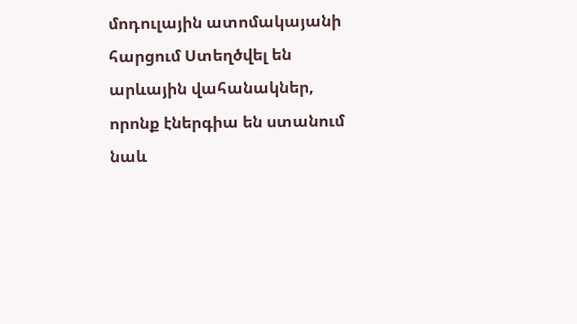մոդուլային ատոմակայանի հարցում Ստեղծվել են արևային վահանակներ, որոնք էներգիա են ստանում նաև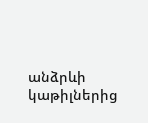անձրևի կաթիլներից